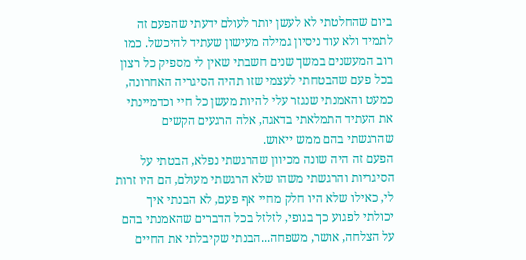ביום שהחלטתי לא לעשן יותר לעולם ידעתי שהפעם זה לתמיד ולא עוד ניסיון גמילה מעישון שעתיד להיכשל. כמו רוב המעשנים במשך שנים חשבתי שאין לי מספיק כל רצון בכל פעם שהבטחתי לעצמי שזו תהיה הסיגריה האחרונה, כמעט והאמנתי שנגזר עלי להיות מעשן כל חיי וכדמיינתי את העתיד התמלאתי בדאגה, אלה הרגעים הקשים שהרגשתי בהם ממש ייאוש.
הפעם זה היה שונה מכיוון שהרגשתי נפלא, הבטתי על הסיגריות והרגשתי משהו שלא הרגשתי מעולם, הם היו זרות לי, כאילו שלא היו חלק מחיי אף פעם, לא הבנתי איך יכולתי לפגוע כך בגופי, לזלזל בכל הדברים שהאמנתי בהם על הצלחה, אושר, משפחה...הבנתי שקיבלתי את החיים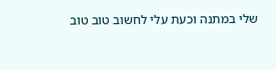שלי במתנה וכעת עלי לחשוב טוב טוב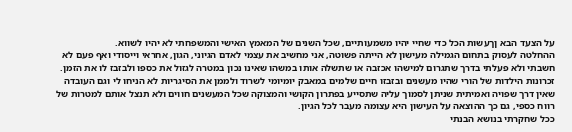על הצעד הבא ןךעשות הכל כדי שחיי יהיו משמעותיים, שכל השנים של המאמץ האישי והמשפחתי לא יהיו לשווא.
ההחלטה לעסוק בתחום הגמילה מעישון לא הייתה פשוטה, אני מחשיב את עצמי לאדם הגיוני, הגון, אחראי וייסודי ואף פעם לא חשבתי ולא פעלתי בדרך שתגרום למישהו אכזבה או שתשלה אותו במשהו שאינו נכון במטרה לגזול את כספו ולבזבז לו את הזמן.
זכרונות הילדות של הורי שהיו מעשנים ובזבזו חיים שלמים במאבק יומיומי לשרוד ולממן את הסיגריות לא הניחו לי וגם העובדה שאין דרך שפויה ואמיתית שניתן לסמוך עליה שתסייע בפתרון הקושי והמצוקה שכל המעשנים חווים ולא תנצל אותם למטרות של רווח כספי, גם כך ההוצאה על העישון היא עצומה מעבר לכל הגיון.
ככל שחקרתי בנושא הבנתי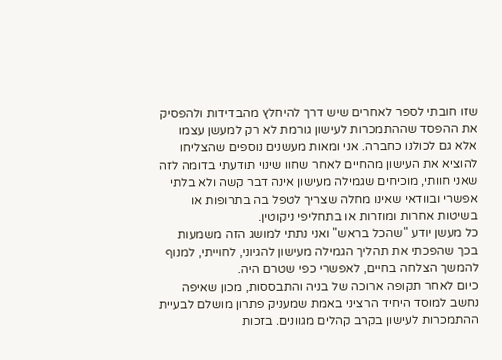שזו חובתי לספר לאחרים שיש דרך להיחלץ מהבדידות ולהפסיק את ההפסד שההתמכרות לעישון גורמת לא רק למעשן עצמו אלא גם לכולנו כחברה. אני ומאות מעשנים נוספים שהצליחו להוציא את העישון מהחיים לאחר שחוו שינוי תודעתי בדומה לזה שאני חוותי, מוכיחים שגמילה מעישון אינה דבר קשה ולא בלתי אפשרי ובוודאי שאינו מחלה שצריך לטפל בה בתרופות או בשיטות אחרות ומוזרות או בתחליפי ניקוטין.
כל מעשן יודע "שהכל בראש" ואני נתתי למושג הזה משמעות בכך שהפכתי את תהליך הגמילה מעישון להגיוני, לחוייתי, למנוף להמשך הצלחה בחיים, לאפשרי כפי שטרם היה.
כיום לאחר תקופה ארוכה של בניה והתבססות, מכון שאיפה נחשב למוסד היחיד הרציני באמת שמעניק פתרון מושלם לבעיית ההתמכרות לעישון בקרב קהלים מגוונים. בזכות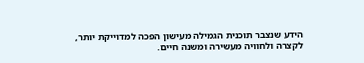הידע שנצבר תוכנית הגמילה מעישון הפכה למדוייקת יותר, לקצרה ולחוויה מעשירה ומשנה חיים.